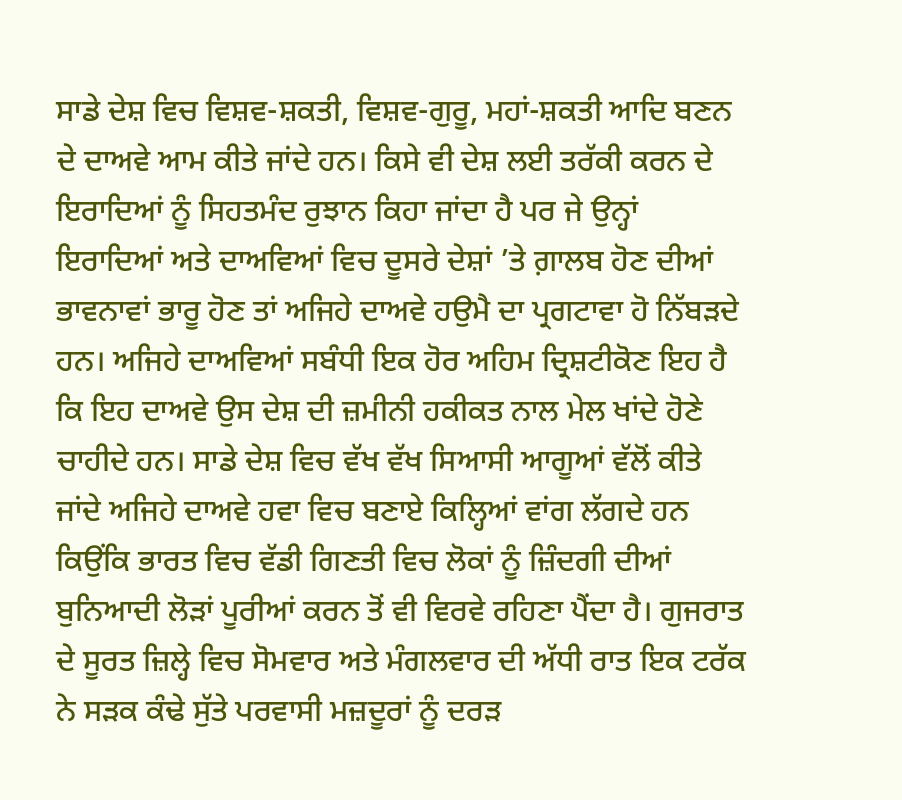ਸਾਡੇ ਦੇਸ਼ ਵਿਚ ਵਿਸ਼ਵ-ਸ਼ਕਤੀ, ਵਿਸ਼ਵ-ਗੁਰੂ, ਮਹਾਂ-ਸ਼ਕਤੀ ਆਦਿ ਬਣਨ ਦੇ ਦਾਅਵੇ ਆਮ ਕੀਤੇ ਜਾਂਦੇ ਹਨ। ਕਿਸੇ ਵੀ ਦੇਸ਼ ਲਈ ਤਰੱਕੀ ਕਰਨ ਦੇ ਇਰਾਦਿਆਂ ਨੂੰ ਸਿਹਤਮੰਦ ਰੁਝਾਨ ਕਿਹਾ ਜਾਂਦਾ ਹੈ ਪਰ ਜੇ ਉਨ੍ਹਾਂ ਇਰਾਦਿਆਂ ਅਤੇ ਦਾਅਵਿਆਂ ਵਿਚ ਦੂਸਰੇ ਦੇਸ਼ਾਂ ’ਤੇ ਗ਼ਾਲਬ ਹੋਣ ਦੀਆਂ ਭਾਵਨਾਵਾਂ ਭਾਰੂ ਹੋਣ ਤਾਂ ਅਜਿਹੇ ਦਾਅਵੇ ਹਉਮੈ ਦਾ ਪ੍ਰਗਟਾਵਾ ਹੋ ਨਿੱਬੜਦੇ ਹਨ। ਅਜਿਹੇ ਦਾਅਵਿਆਂ ਸਬੰਧੀ ਇਕ ਹੋਰ ਅਹਿਮ ਦ੍ਰਿਸ਼ਟੀਕੋਣ ਇਹ ਹੈ ਕਿ ਇਹ ਦਾਅਵੇ ਉਸ ਦੇਸ਼ ਦੀ ਜ਼ਮੀਨੀ ਹਕੀਕਤ ਨਾਲ ਮੇਲ ਖਾਂਦੇ ਹੋਣੇ ਚਾਹੀਦੇ ਹਨ। ਸਾਡੇ ਦੇਸ਼ ਵਿਚ ਵੱਖ ਵੱਖ ਸਿਆਸੀ ਆਗੂਆਂ ਵੱਲੋਂ ਕੀਤੇ ਜਾਂਦੇ ਅਜਿਹੇ ਦਾਅਵੇ ਹਵਾ ਵਿਚ ਬਣਾਏ ਕਿਲ੍ਹਿਆਂ ਵਾਂਗ ਲੱਗਦੇ ਹਨ ਕਿਉਂਕਿ ਭਾਰਤ ਵਿਚ ਵੱਡੀ ਗਿਣਤੀ ਵਿਚ ਲੋਕਾਂ ਨੂੰ ਜ਼ਿੰਦਗੀ ਦੀਆਂ ਬੁਨਿਆਦੀ ਲੋੜਾਂ ਪੂਰੀਆਂ ਕਰਨ ਤੋਂ ਵੀ ਵਿਰਵੇ ਰਹਿਣਾ ਪੈਂਦਾ ਹੈ। ਗੁਜਰਾਤ ਦੇ ਸੂਰਤ ਜ਼ਿਲ੍ਹੇ ਵਿਚ ਸੋਮਵਾਰ ਅਤੇ ਮੰਗਲਵਾਰ ਦੀ ਅੱਧੀ ਰਾਤ ਇਕ ਟਰੱਕ ਨੇ ਸੜਕ ਕੰਢੇ ਸੁੱਤੇ ਪਰਵਾਸੀ ਮਜ਼ਦੂਰਾਂ ਨੂੰ ਦਰੜ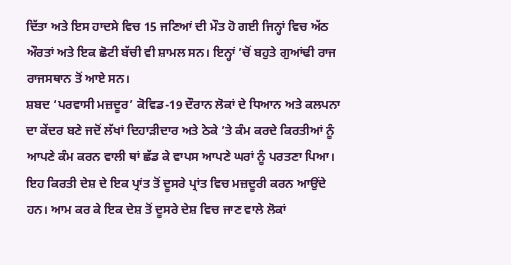ਦਿੱਤਾ ਅਤੇ ਇਸ ਹਾਦਸੇ ਵਿਚ 15 ਜਣਿਆਂ ਦੀ ਮੌਤ ਹੋ ਗਈ ਜਿਨ੍ਹਾਂ ਵਿਚ ਅੱਠ ਔਰਤਾਂ ਅਤੇ ਇਕ ਛੋਟੀ ਬੱਚੀ ਵੀ ਸ਼ਾਮਲ ਸਨ। ਇਨ੍ਹਾਂ ’ਚੋਂ ਬਹੁਤੇ ਗੁਆਂਢੀ ਰਾਜ ਰਾਜਸਥਾਨ ਤੋਂ ਆਏ ਸਨ।
ਸ਼ਬਦ ‘ਪਰਵਾਸੀ ਮਜ਼ਦੂਰ’ ਕੋਵਿਡ-19 ਦੌਰਾਨ ਲੋਕਾਂ ਦੇ ਧਿਆਨ ਅਤੇ ਕਲਪਨਾ ਦਾ ਕੇਂਦਰ ਬਣੇ ਜਦੋਂ ਲੱਖਾਂ ਦਿਹਾੜੀਦਾਰ ਅਤੇ ਠੇਕੇ ’ਤੇ ਕੰਮ ਕਰਦੇ ਕਿਰਤੀਆਂ ਨੂੰ ਆਪਣੇ ਕੰਮ ਕਰਨ ਵਾਲੀ ਥਾਂ ਛੱਡ ਕੇ ਵਾਪਸ ਆਪਣੇ ਘਰਾਂ ਨੂੰ ਪਰਤਣਾ ਪਿਆ। ਇਹ ਕਿਰਤੀ ਦੇਸ਼ ਦੇ ਇਕ ਪ੍ਰਾਂਤ ਤੋਂ ਦੂਸਰੇ ਪ੍ਰਾਂਤ ਵਿਚ ਮਜ਼ਦੂਰੀ ਕਰਨ ਆਉਂਦੇ ਹਨ। ਆਮ ਕਰ ਕੇ ਇਕ ਦੇਸ਼ ਤੋਂ ਦੂਸਰੇ ਦੇਸ਼ ਵਿਚ ਜਾਣ ਵਾਲੇ ਲੋਕਾਂ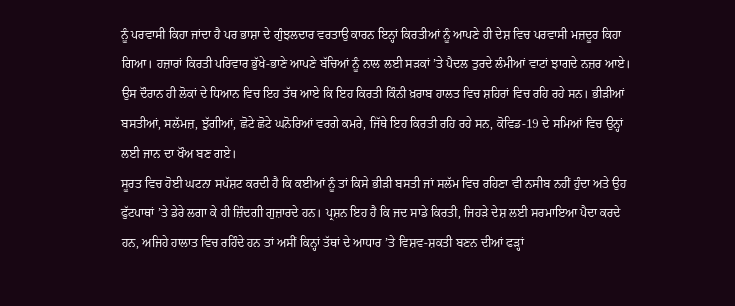ਨੂੰ ਪਰਵਾਸੀ ਕਿਹਾ ਜਾਂਦਾ ਹੈ ਪਰ ਭਾਸ਼ਾ ਦੇ ਗੁੰਝਲਦਾਰ ਵਰਤਾਉ ਕਾਰਨ ਇਨ੍ਹਾਂ ਕਿਰਤੀਆਂ ਨੂੰ ਆਪਣੇ ਹੀ ਦੇਸ਼ ਵਿਚ ਪਰਵਾਸੀ ਮਜ਼ਦੂਰ ਕਿਹਾ ਗਿਆ। ਹਜ਼ਾਰਾਂ ਕਿਰਤੀ ਪਰਿਵਾਰ ਭੁੱਖੇ-ਭਾਣੇ ਆਪਣੇ ਬੱਚਿਆਂ ਨੂੰ ਨਾਲ ਲਈ ਸੜਕਾਂ ’ਤੇ ਪੈਦਲ ਤੁਰਦੇ ਲੰਮੀਆਂ ਵਾਟਾਂ ਝਾਗਦੇ ਨਜ਼ਰ ਆਏ। ਉਸ ਦੌਰਾਨ ਹੀ ਲੋਕਾਂ ਦੇ ਧਿਆਨ ਵਿਚ ਇਹ ਤੱਥ ਆਏ ਕਿ ਇਹ ਕਿਰਤੀ ਕਿੰਨੀ ਖ਼ਰਾਬ ਹਾਲਤ ਵਿਚ ਸ਼ਹਿਰਾਂ ਵਿਚ ਰਹਿ ਰਹੇ ਸਨ। ਭੀੜੀਆਂ ਬਸਤੀਆਂ, ਸਲੱਮਜ਼, ਝੁੱਗੀਆਂ, ਛੋਟੇ ਛੋਟੇ ਘਨੋਰਿਆਂ ਵਰਗੇ ਕਮਰੇ, ਜਿੱਥੇ ਇਹ ਕਿਰਤੀ ਰਹਿ ਰਹੇ ਸਨ, ਕੋਵਿਡ-19 ਦੇ ਸਮਿਆਂ ਵਿਚ ਉਨ੍ਹਾਂ ਲਈ ਜਾਨ ਦਾ ਖੌਅ ਬਣ ਗਏ।
ਸੂਰਤ ਵਿਚ ਹੋਈ ਘਟਨਾ ਸਪੱਸ਼ਟ ਕਰਦੀ ਹੈ ਕਿ ਕਈਆਂ ਨੂੰ ਤਾਂ ਕਿਸੇ ਭੀੜੀ ਬਸਤੀ ਜਾਂ ਸਲੱਮ ਵਿਚ ਰਹਿਣਾ ਵੀ ਨਸੀਬ ਨਹੀਂ ਹੁੰਦਾ ਅਤੇ ਉਹ ਫੁੱਟਪਾਥਾਂ ’ਤੇ ਡੇਰੇ ਲਗਾ ਕੇ ਹੀ ਜ਼ਿੰਦਗੀ ਗੁਜ਼ਾਰਦੇ ਹਨ। ਪ੍ਰਸ਼ਨ ਇਹ ਹੈ ਕਿ ਜਦ ਸਾਡੇ ਕਿਰਤੀ, ਜਿਹੜੇ ਦੇਸ਼ ਲਈ ਸਰਮਾਇਆ ਪੈਦਾ ਕਰਦੇ ਹਨ, ਅਜਿਹੇ ਹਾਲਾਤ ਵਿਚ ਰਹਿੰਦੇ ਹਨ ਤਾਂ ਅਸੀਂ ਕਿਨ੍ਹਾਂ ਤੱਥਾਂ ਦੇ ਆਧਾਰ ’ਤੇ ਵਿਸ਼ਵ-ਸ਼ਕਤੀ ਬਣਨ ਦੀਆਂ ਫੜ੍ਹਾਂ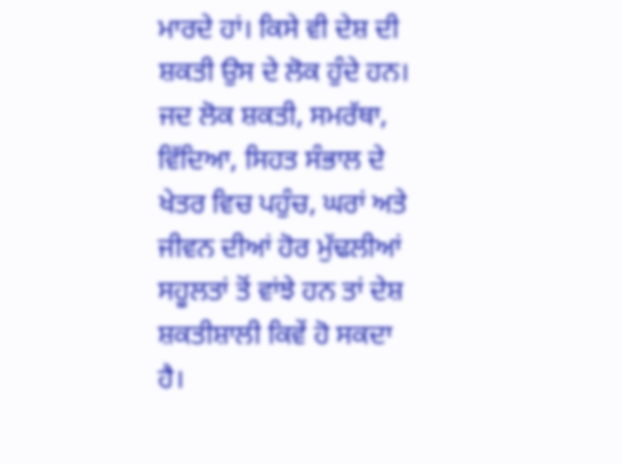ਮਾਰਦੇ ਹਾਂ। ਕਿਸੇ ਵੀ ਦੇਸ਼ ਦੀ ਸ਼ਕਤੀ ਉਸ ਦੇ ਲੋਕ ਹੁੰਦੇ ਹਨ। ਜਦ ਲੋਕ ਸ਼ਕਤੀ, ਸਮਰੱਥਾ, ਵਿੱਦਿਆ, ਸਿਹਤ ਸੰਭਾਲ ਦੇ ਖੇਤਰ ਵਿਚ ਪਹੁੰਚ, ਘਰਾਂ ਅਤੇ ਜੀਵਨ ਦੀਆਂ ਹੋਰ ਮੁੱਢਲੀਆਂ ਸਹੂਲਤਾਂ ਤੋਂ ਵਾਂਝੇ ਹਨ ਤਾਂ ਦੇਸ਼ ਸ਼ਕਤੀਸ਼ਾਲੀ ਕਿਵੇਂ ਹੋ ਸਕਦਾ ਹੈ।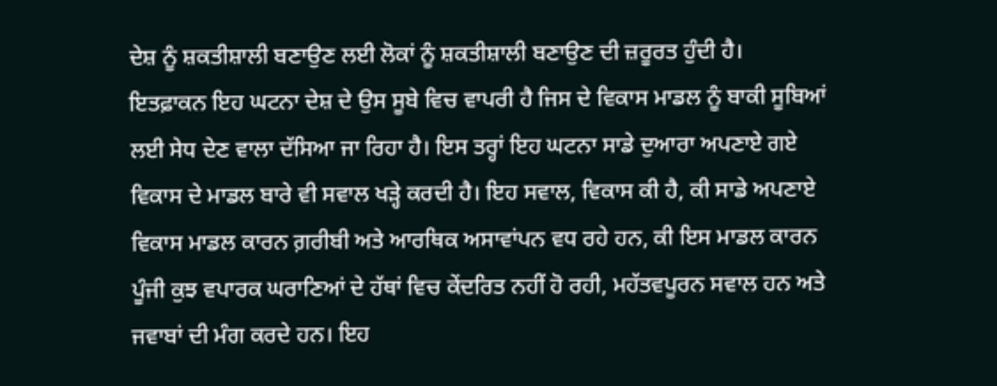ਦੇਸ਼ ਨੂੰ ਸ਼ਕਤੀਸ਼ਾਲੀ ਬਣਾਉਣ ਲਈ ਲੋਕਾਂ ਨੂੰ ਸ਼ਕਤੀਸ਼ਾਲੀ ਬਣਾਉਣ ਦੀ ਜ਼ਰੂਰਤ ਹੁੰਦੀ ਹੈ।
ਇਤਫ਼ਾਕਨ ਇਹ ਘਟਨਾ ਦੇਸ਼ ਦੇ ਉਸ ਸੂਬੇ ਵਿਚ ਵਾਪਰੀ ਹੈ ਜਿਸ ਦੇ ਵਿਕਾਸ ਮਾਡਲ ਨੂੰ ਬਾਕੀ ਸੂਬਿਆਂ ਲਈ ਸੇਧ ਦੇਣ ਵਾਲਾ ਦੱਸਿਆ ਜਾ ਰਿਹਾ ਹੈ। ਇਸ ਤਰ੍ਹਾਂ ਇਹ ਘਟਨਾ ਸਾਡੇ ਦੁਆਰਾ ਅਪਣਾਏ ਗਏ ਵਿਕਾਸ ਦੇ ਮਾਡਲ ਬਾਰੇ ਵੀ ਸਵਾਲ ਖੜ੍ਹੇ ਕਰਦੀ ਹੈ। ਇਹ ਸਵਾਲ, ਵਿਕਾਸ ਕੀ ਹੈ, ਕੀ ਸਾਡੇ ਅਪਣਾਏ ਵਿਕਾਸ ਮਾਡਲ ਕਾਰਨ ਗ਼ਰੀਬੀ ਅਤੇ ਆਰਥਿਕ ਅਸਾਵਾਂਪਨ ਵਧ ਰਹੇ ਹਨ, ਕੀ ਇਸ ਮਾਡਲ ਕਾਰਨ ਪੂੰਜੀ ਕੁਝ ਵਪਾਰਕ ਘਰਾਣਿਆਂ ਦੇ ਹੱਥਾਂ ਵਿਚ ਕੇਂਦਰਿਤ ਨਹੀਂ ਹੋ ਰਹੀ, ਮਹੱਤਵਪੂਰਨ ਸਵਾਲ ਹਨ ਅਤੇ ਜਵਾਬਾਂ ਦੀ ਮੰਗ ਕਰਦੇ ਹਨ। ਇਹ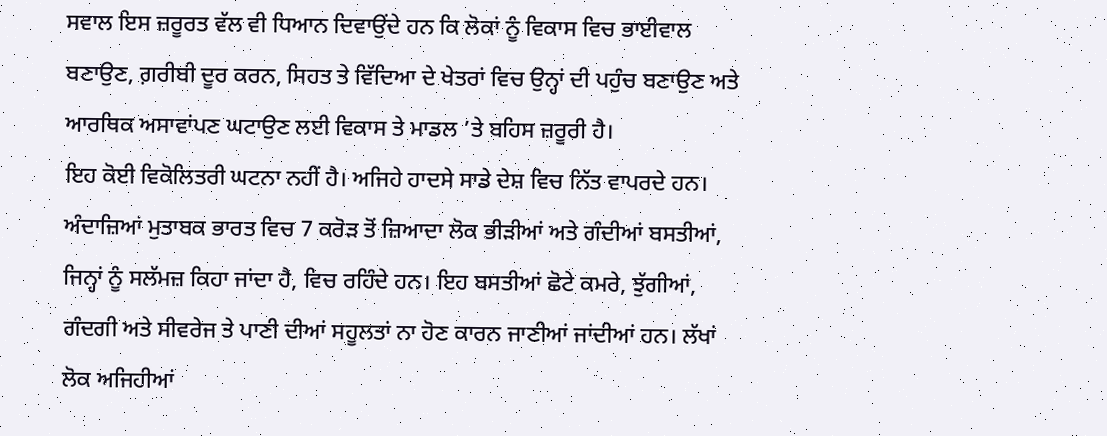ਸਵਾਲ ਇਸ ਜ਼ਰੂਰਤ ਵੱਲ ਵੀ ਧਿਆਨ ਦਿਵਾਉਂਦੇ ਹਨ ਕਿ ਲੋਕਾਂ ਨੂੰ ਵਿਕਾਸ ਵਿਚ ਭਾਈਵਾਲ ਬਣਾਉਣ, ਗ਼ਰੀਬੀ ਦੂਰ ਕਰਨ, ਸਿਹਤ ਤੇ ਵਿੱਦਿਆ ਦੇ ਖੇਤਰਾਂ ਵਿਚ ਉਨ੍ਹਾਂ ਦੀ ਪਹੁੰਚ ਬਣਾਉਣ ਅਤੇ ਆਰਥਿਕ ਅਸਾਵਾਂਪਣ ਘਟਾਉਣ ਲਈ ਵਿਕਾਸ ਤੇ ਮਾਡਲ ’ਤੇ ਬਹਿਸ ਜ਼ਰੂਰੀ ਹੈ।
ਇਹ ਕੋਈ ਵਿਕੋਲਿਤਰੀ ਘਟਨਾ ਨਹੀਂ ਹੈ। ਅਜਿਹੇ ਹਾਦਸੇ ਸਾਡੇ ਦੇਸ਼ ਵਿਚ ਨਿੱਤ ਵਾਪਰਦੇ ਹਨ। ਅੰਦਾਜ਼ਿਆਂ ਮੁਤਾਬਕ ਭਾਰਤ ਵਿਚ 7 ਕਰੋੜ ਤੋਂ ਜ਼ਿਆਦਾ ਲੋਕ ਭੀੜੀਆਂ ਅਤੇ ਗੰਦੀਆਂ ਬਸਤੀਆਂ, ਜਿਨ੍ਹਾਂ ਨੂੰ ਸਲੱਮਜ਼ ਕਿਹਾ ਜਾਂਦਾ ਹੈ, ਵਿਚ ਰਹਿੰਦੇ ਹਨ। ਇਹ ਬਸਤੀਆਂ ਛੋਟੇ ਕਮਰੇ, ਝੁੱਗੀਆਂ, ਗੰਦਗੀ ਅਤੇ ਸੀਵਰੇਜ ਤੇ ਪਾਣੀ ਦੀਆਂ ਸਹੂਲਤਾਂ ਨਾ ਹੋਣ ਕਾਰਨ ਜਾਣੀਆਂ ਜਾਂਦੀਆਂ ਹਨ। ਲੱਖਾਂ ਲੋਕ ਅਜਿਹੀਆਂ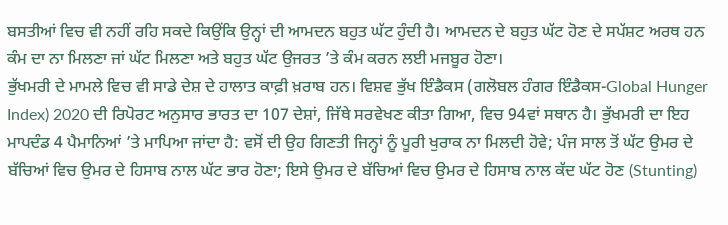ਬਸਤੀਆਂ ਵਿਚ ਵੀ ਨਹੀਂ ਰਹਿ ਸਕਦੇ ਕਿਉਂਕਿ ਉਨ੍ਹਾਂ ਦੀ ਆਮਦਨ ਬਹੁਤ ਘੱਟ ਹੁੰਦੀ ਹੈ। ਆਮਦਨ ਦੇ ਬਹੁਤ ਘੱਟ ਹੋਣ ਦੇ ਸਪੱਸ਼ਟ ਅਰਥ ਹਨ ਕੰਮ ਦਾ ਨਾ ਮਿਲਣਾ ਜਾਂ ਘੱਟ ਮਿਲਣਾ ਅਤੇ ਬਹੁਤ ਘੱਟ ਉਜਰਤ ’ਤੇ ਕੰਮ ਕਰਨ ਲਈ ਮਜਬੂਰ ਹੋਣਾ।
ਭੁੱਖਮਰੀ ਦੇ ਮਾਮਲੇ ਵਿਚ ਵੀ ਸਾਡੇ ਦੇਸ਼ ਦੇ ਹਾਲਾਤ ਕਾਫ਼ੀ ਖ਼ਰਾਬ ਹਨ। ਵਿਸ਼ਵ ਭੁੱਖ ਇੰਡੈਕਸ (ਗਲੋਬਲ ਹੰਗਰ ਇੰਡੈਕਸ-Global Hunger Index) 2020 ਦੀ ਰਿਪੋਰਟ ਅਨੁਸਾਰ ਭਾਰਤ ਦਾ 107 ਦੇਸ਼ਾਂ, ਜਿੱਥੇ ਸਰਵੇਖਣ ਕੀਤਾ ਗਿਆ, ਵਿਚ 94ਵਾਂ ਸਥਾਨ ਹੈ। ਭੁੱਖਮਰੀ ਦਾ ਇਹ ਮਾਪਦੰਡ 4 ਪੈਮਾਨਿਆਂ ’ਤੇ ਮਾਪਿਆ ਜਾਂਦਾ ਹੈ: ਵਸੋਂ ਦੀ ਉਹ ਗਿਣਤੀ ਜਿਨ੍ਹਾਂ ਨੂੰ ਪੂਰੀ ਖੁਰਾਕ ਨਾ ਮਿਲਦੀ ਹੋਵੇ; ਪੰਜ ਸਾਲ ਤੋਂ ਘੱਟ ਉਮਰ ਦੇ ਬੱਚਿਆਂ ਵਿਚ ਉਮਰ ਦੇ ਹਿਸਾਬ ਨਾਲ ਘੱਟ ਭਾਰ ਹੋਣਾ; ਇਸੇ ਉਮਰ ਦੇ ਬੱਚਿਆਂ ਵਿਚ ਉਮਰ ਦੇ ਹਿਸਾਬ ਨਾਲ ਕੱਦ ਘੱਟ ਹੋਣ (Stunting)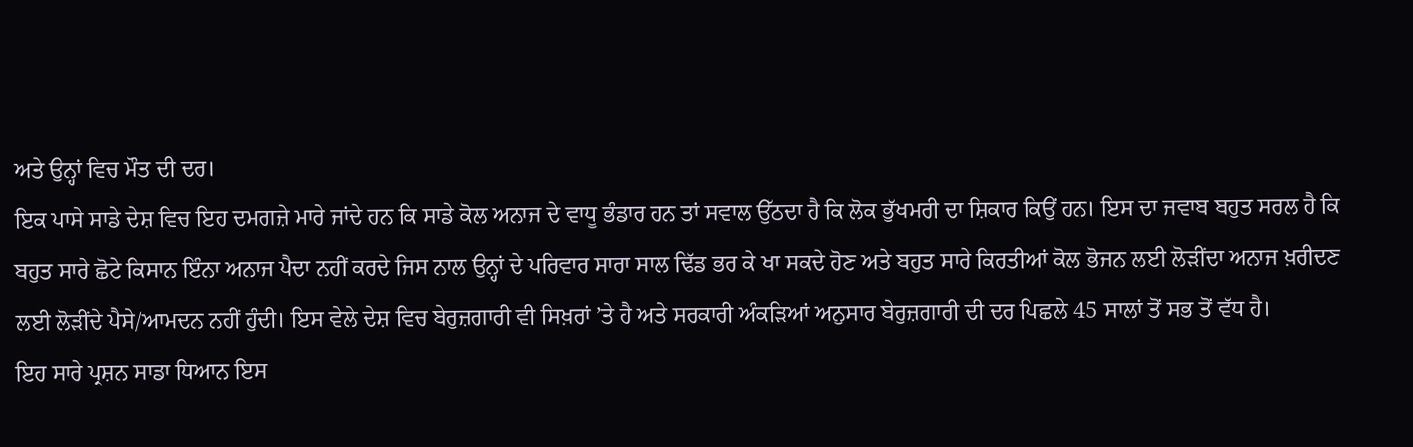ਅਤੇ ਉਨ੍ਹਾਂ ਵਿਚ ਮੌਤ ਦੀ ਦਰ।
ਇਕ ਪਾਸੇ ਸਾਡੇ ਦੇਸ਼ ਵਿਚ ਇਹ ਦਮਗਜ਼ੇ ਮਾਰੇ ਜਾਂਦੇ ਹਨ ਕਿ ਸਾਡੇ ਕੋਲ ਅਨਾਜ ਦੇ ਵਾਧੂ ਭੰਡਾਰ ਹਨ ਤਾਂ ਸਵਾਲ ਉੱਠਦਾ ਹੈ ਕਿ ਲੋਕ ਭੁੱਖਮਰੀ ਦਾ ਸ਼ਿਕਾਰ ਕਿਉਂ ਹਨ। ਇਸ ਦਾ ਜਵਾਬ ਬਹੁਤ ਸਰਲ ਹੈ ਕਿ ਬਹੁਤ ਸਾਰੇ ਛੋਟੇ ਕਿਸਾਨ ਇੰਨਾ ਅਨਾਜ ਪੈਦਾ ਨਹੀਂ ਕਰਦੇ ਜਿਸ ਨਾਲ ਉਨ੍ਹਾਂ ਦੇ ਪਰਿਵਾਰ ਸਾਰਾ ਸਾਲ ਢਿੱਡ ਭਰ ਕੇ ਖਾ ਸਕਦੇ ਹੋਣ ਅਤੇ ਬਹੁਤ ਸਾਰੇ ਕਿਰਤੀਆਂ ਕੋਲ ਭੋਜਨ ਲਈ ਲੋੜੀਂਦਾ ਅਨਾਜ ਖ਼ਰੀਦਣ ਲਈ ਲੋੜੀਂਦੇ ਪੈਸੇ/ਆਮਦਨ ਨਹੀਂ ਹੁੰਦੀ। ਇਸ ਵੇਲੇ ਦੇਸ਼ ਵਿਚ ਬੇਰੁਜ਼ਗਾਰੀ ਵੀ ਸਿਖ਼ਰਾਂ ’ਤੇ ਹੈ ਅਤੇ ਸਰਕਾਰੀ ਅੰਕੜਿਆਂ ਅਨੁਸਾਰ ਬੇਰੁਜ਼ਗਾਰੀ ਦੀ ਦਰ ਪਿਛਲੇ 45 ਸਾਲਾਂ ਤੋਂ ਸਭ ਤੋਂ ਵੱਧ ਹੈ।
ਇਹ ਸਾਰੇ ਪ੍ਰਸ਼ਨ ਸਾਡਾ ਧਿਆਨ ਇਸ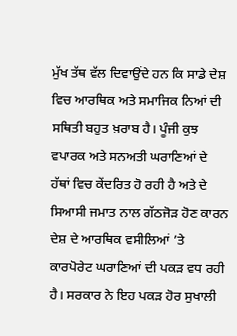ਮੁੱਖ ਤੱਥ ਵੱਲ ਦਿਵਾਉਂਦੇ ਹਨ ਕਿ ਸਾਡੇ ਦੇਸ਼ ਵਿਚ ਆਰਥਿਕ ਅਤੇ ਸਮਾਜਿਕ ਨਿਆਂ ਦੀ ਸਥਿਤੀ ਬਹੁਤ ਖ਼ਰਾਬ ਹੈ। ਪੂੰਜੀ ਕੁਝ ਵਪਾਰਕ ਅਤੇ ਸਨਅਤੀ ਘਰਾਣਿਆਂ ਦੇ ਹੱਥਾਂ ਵਿਚ ਕੇਂਦਰਿਤ ਹੋ ਰਹੀ ਹੈ ਅਤੇ ਦੇ ਸਿਆਸੀ ਜਮਾਤ ਨਾਲ ਗੱਠਜੋੜ ਹੋਣ ਕਾਰਨ ਦੇਸ਼ ਦੇ ਆਰਥਿਕ ਵਸੀਲਿਆਂ ’ਤੇ ਕਾਰਪੋਰੇਟ ਘਰਾਣਿਆਂ ਦੀ ਪਕੜ ਵਧ ਰਹੀ ਹੈ। ਸਰਕਾਰ ਨੇ ਇਹ ਪਕੜ ਹੋਰ ਸੁਖਾਲੀ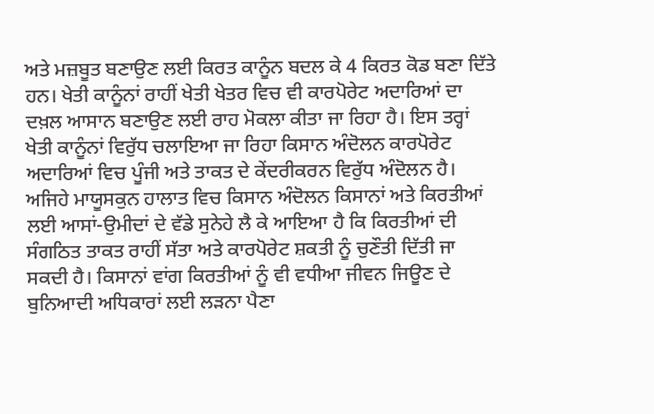ਅਤੇ ਮਜ਼ਬੂਤ ਬਣਾਉਣ ਲਈ ਕਿਰਤ ਕਾਨੂੰਨ ਬਦਲ ਕੇ 4 ਕਿਰਤ ਕੋਡ ਬਣਾ ਦਿੱਤੇ ਹਨ। ਖੇਤੀ ਕਾਨੂੰਨਾਂ ਰਾਹੀਂ ਖੇਤੀ ਖੇਤਰ ਵਿਚ ਵੀ ਕਾਰਪੋਰੇਟ ਅਦਾਰਿਆਂ ਦਾ ਦਖ਼ਲ ਆਸਾਨ ਬਣਾਉਣ ਲਈ ਰਾਹ ਮੋਕਲਾ ਕੀਤਾ ਜਾ ਰਿਹਾ ਹੈ। ਇਸ ਤਰ੍ਹਾਂ ਖੇਤੀ ਕਾਨੂੰਨਾਂ ਵਿਰੁੱਧ ਚਲਾਇਆ ਜਾ ਰਿਹਾ ਕਿਸਾਨ ਅੰਦੋਲਨ ਕਾਰਪੋਰੇਟ ਅਦਾਰਿਆਂ ਵਿਚ ਪੂੰਜੀ ਅਤੇ ਤਾਕਤ ਦੇ ਕੇਂਦਰੀਕਰਨ ਵਿਰੁੱਧ ਅੰਦੋਲਨ ਹੈ।
ਅਜਿਹੇ ਮਾਯੂਸਕੁਨ ਹਾਲਾਤ ਵਿਚ ਕਿਸਾਨ ਅੰਦੋਲਨ ਕਿਸਾਨਾਂ ਅਤੇ ਕਿਰਤੀਆਂ ਲਈ ਆਸਾਂ-ਉਮੀਦਾਂ ਦੇ ਵੱਡੇ ਸੁਨੇਹੇ ਲੈ ਕੇ ਆਇਆ ਹੈ ਕਿ ਕਿਰਤੀਆਂ ਦੀ ਸੰਗਠਿਤ ਤਾਕਤ ਰਾਹੀਂ ਸੱਤਾ ਅਤੇ ਕਾਰਪੋਰੇਟ ਸ਼ਕਤੀ ਨੂੰ ਚੁਣੌਤੀ ਦਿੱਤੀ ਜਾ ਸਕਦੀ ਹੈ। ਕਿਸਾਨਾਂ ਵਾਂਗ ਕਿਰਤੀਆਂ ਨੂੰ ਵੀ ਵਧੀਆ ਜੀਵਨ ਜਿਊਣ ਦੇ ਬੁਨਿਆਦੀ ਅਧਿਕਾਰਾਂ ਲਈ ਲੜਨਾ ਪੈਣਾ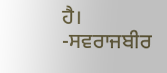ਹੈ।
-ਸਵਰਾਜਬੀਰ